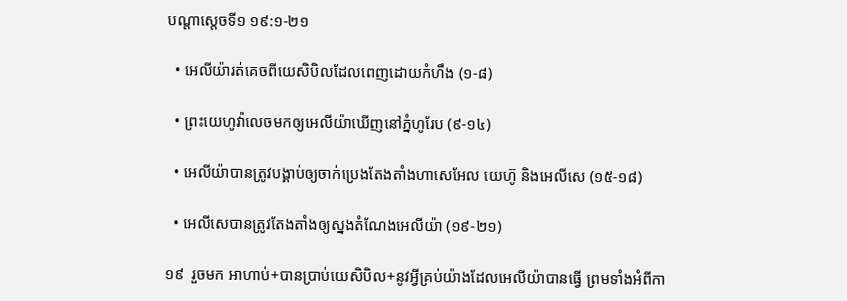បណ្ដាស្ដេចទី១ ១៩:១-២១

  • អេលីយ៉ារត់គេចពីយេសិបិលដែលពេញដោយកំហឹង (១-៨)

  • ព្រះយេហូវ៉ាលេចមកឲ្យអេលីយ៉ាឃើញនៅភ្នំហូរែប (៩-១៤)

  • អេលីយ៉ាបានត្រូវបង្គាប់ឲ្យចាក់ប្រេងតែងតាំងហាសេអែល យេហ៊ូ និងអេលីសេ (១៥-១៨)

  • អេលីសេបានត្រូវតែងតាំងឲ្យស្នងតំណែងអេលីយ៉ា (១៩-២១)

១៩  រួចមក អាហាប់+បានប្រាប់យេសិបិល+នូវអ្វីគ្រប់យ៉ាងដែលអេលីយ៉ាបានធ្វើ ព្រមទាំងអំពីកា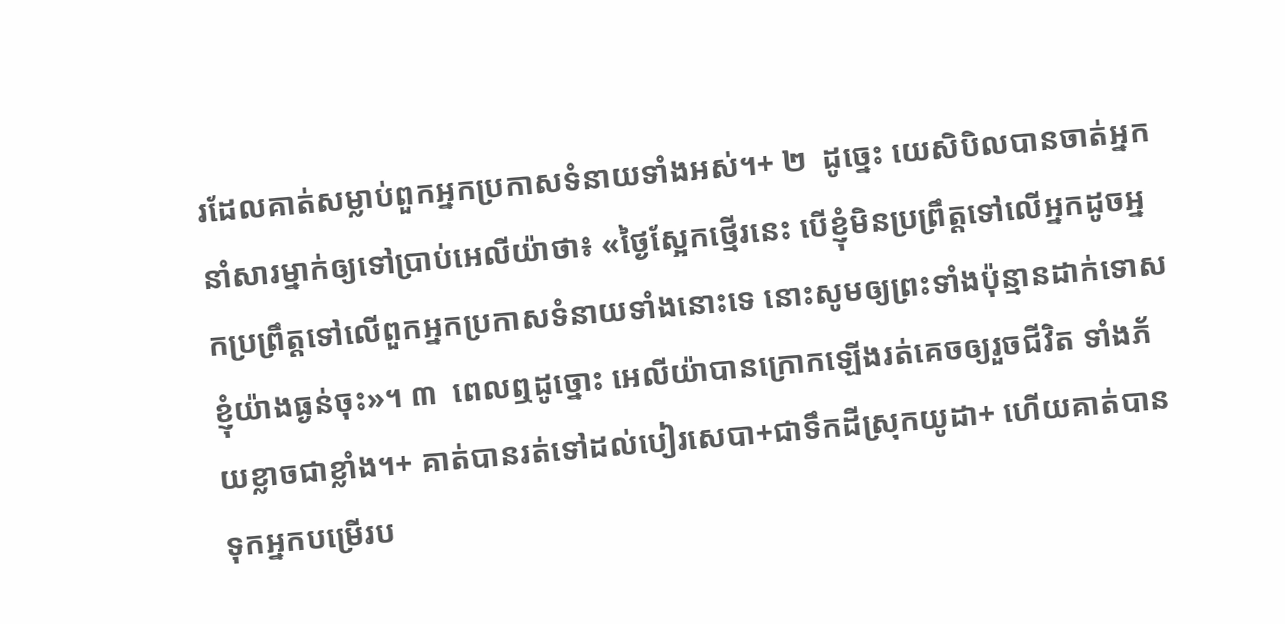រដែលគាត់សម្លាប់ពួកអ្នកប្រកាសទំនាយទាំងអស់។+ ២  ដូច្នេះ យេសិបិលបានចាត់អ្នកនាំសារម្នាក់ឲ្យទៅប្រាប់អេលីយ៉ាថា៖ «ថ្ងៃស្អែកថ្មើរនេះ បើខ្ញុំមិនប្រព្រឹត្តទៅលើអ្នកដូចអ្នកប្រព្រឹត្តទៅលើពួកអ្នកប្រកាសទំនាយទាំងនោះទេ នោះសូមឲ្យព្រះទាំងប៉ុន្មានដាក់ទោសខ្ញុំយ៉ាងធ្ងន់ចុះ»។ ៣  ពេលឮដូច្នោះ អេលីយ៉ាបានក្រោកឡើងរត់គេចឲ្យរួចជីវិត ទាំងភ័យខ្លាចជាខ្លាំង។+ គាត់បានរត់ទៅដល់បៀរសេបា+ជាទឹកដីស្រុកយូដា+ ហើយគាត់បានទុកអ្នកបម្រើរប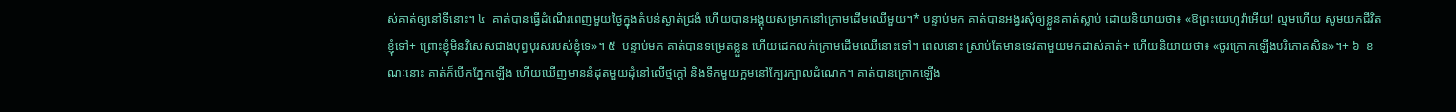ស់គាត់ឲ្យនៅទីនោះ។ ៤  គាត់បានធ្វើដំណើរពេញមួយថ្ងៃក្នុងតំបន់ស្ងាត់ជ្រងំ ហើយបានអង្គុយសម្រាកនៅក្រោមដើមឈើមួយ។* បន្ទាប់មក គាត់បានអង្វរសុំឲ្យខ្លួនគាត់ស្លាប់ ដោយនិយាយថា៖ «ឱព្រះយេហូវ៉ាអើយ! ល្មមហើយ សូមយកជីវិតខ្ញុំទៅ+ ព្រោះខ្ញុំមិនវិសេសជាងបុព្វបុរសរបស់ខ្ញុំទេ»។ ៥  បន្ទាប់មក គាត់បានទម្រេតខ្លួន ហើយដេកលក់ក្រោមដើមឈើនោះទៅ។ ពេលនោះ ស្រាប់តែមានទេវតាមួយមកដាស់គាត់+ ហើយនិយាយថា៖ «ចូរក្រោកឡើងបរិភោគសិន»។+ ៦  ខណៈនោះ គាត់ក៏បើកភ្នែកឡើង ហើយឃើញមាននំដុតមួយដុំនៅលើថ្មក្ដៅ និងទឹកមួយក្អមនៅក្បែរក្បាលដំណេក។ គាត់បានក្រោកឡើង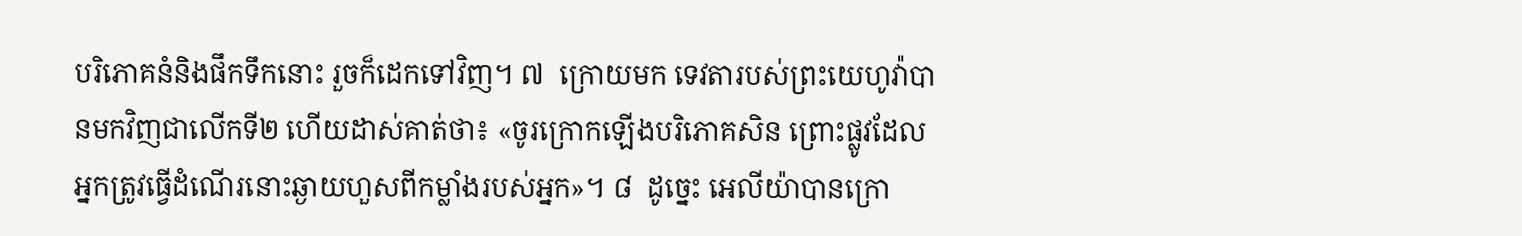បរិភោគនំនិងផឹកទឹកនោះ រួចក៏ដេកទៅវិញ។ ៧  ក្រោយមក ទេវតារបស់ព្រះយេហូវ៉ាបានមកវិញជាលើកទី២ ហើយដាស់គាត់ថា៖ «ចូរក្រោកឡើងបរិភោគសិន ព្រោះផ្លូវដែលអ្នកត្រូវធ្វើដំណើរនោះឆ្ងាយហួសពីកម្លាំងរបស់អ្នក»។ ៨  ដូច្នេះ អេលីយ៉ាបានក្រោ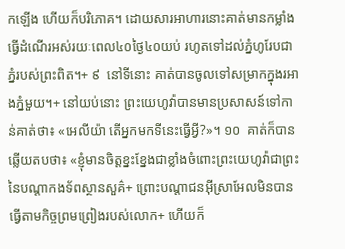កឡើង ហើយក៏បរិភោគ។ ដោយសារអាហារនោះគាត់មានកម្លាំងធ្វើដំណើរអស់រយៈពេល៤០ថ្ងៃ៤០យប់ រហូតទៅដល់ភ្នំហូរែបជាភ្នំរបស់ព្រះពិត។+ ៩  នៅទីនោះ គាត់បានចូលទៅសម្រាកក្នុងរអាងភ្នំមួយ។+ នៅយប់នោះ ព្រះយេហូវ៉ាបានមានប្រសាសន៍ទៅកាន់គាត់ថា៖ «អេលីយ៉ា តើអ្នកមកទីនេះធ្វើអ្វី?»។ ១០  គាត់ក៏បានឆ្លើយតបថា៖ «ខ្ញុំមានចិត្តខ្នះខ្នែងជាខ្លាំងចំពោះព្រះយេហូវ៉ាជាព្រះនៃបណ្ដាកងទ័ពស្ថានសួគ៌+ ព្រោះបណ្ដាជនអ៊ីស្រាអែលមិនបានធ្វើតាមកិច្ចព្រមព្រៀងរបស់លោក+ ហើយក៏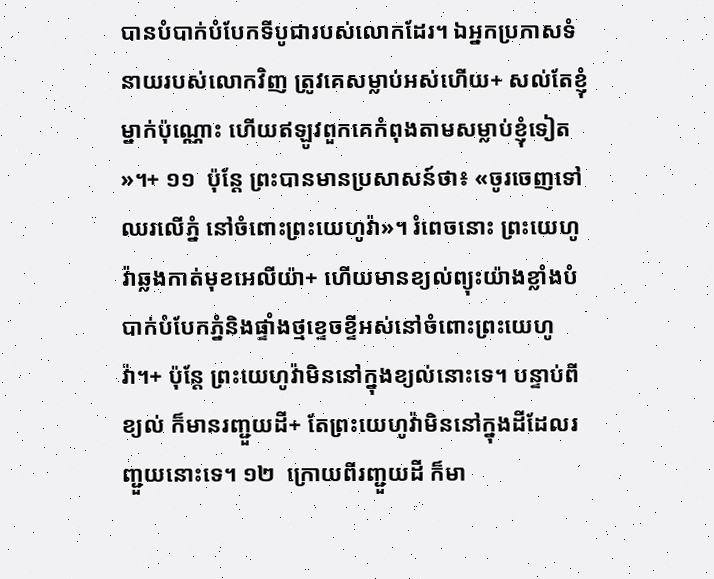បានបំបាក់បំបែកទីបូជារបស់លោកដែរ។ ឯអ្នកប្រកាសទំនាយរបស់លោកវិញ ត្រូវគេសម្លាប់អស់ហើយ+ សល់តែខ្ញុំម្នាក់ប៉ុណ្ណោះ ហើយឥឡូវពួកគេកំពុងតាមសម្លាប់ខ្ញុំទៀត»។+ ១១  ប៉ុន្តែ ព្រះបានមានប្រសាសន៍ថា៖ «ចូរចេញទៅឈរលើភ្នំ នៅចំពោះព្រះយេហូវ៉ា»។ រំពេចនោះ ព្រះយេហូវ៉ាឆ្លងកាត់មុខអេលីយ៉ា+ ហើយមានខ្យល់ព្យុះយ៉ាងខ្លាំងបំបាក់បំបែកភ្នំនិងផ្ទាំងថ្មខ្ទេចខ្ទីអស់នៅចំពោះព្រះយេហូវ៉ា។+ ប៉ុន្តែ ព្រះយេហូវ៉ាមិននៅក្នុងខ្យល់នោះទេ។ បន្ទាប់ពីខ្យល់ ក៏មានរញ្ជួយដី+ តែព្រះយេហូវ៉ាមិននៅក្នុងដីដែលរញ្ជួយនោះទេ។ ១២  ក្រោយពីរញ្ជួយដី ក៏មា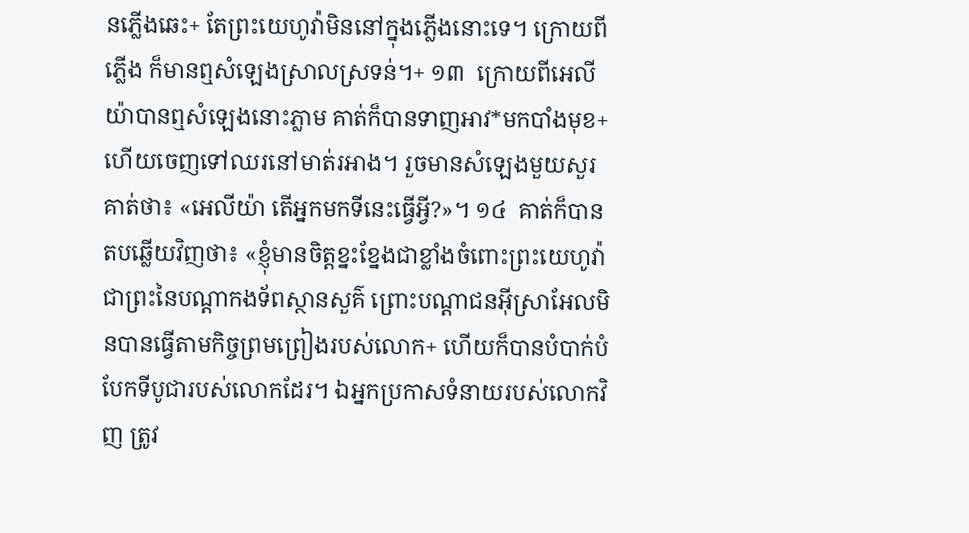នភ្លើងឆេះ+ តែព្រះយេហូវ៉ាមិននៅក្នុងភ្លើងនោះទេ។ ក្រោយពីភ្លើង ក៏មានឮសំឡេងស្រាលស្រទន់។+ ១៣  ក្រោយពីអេលីយ៉ាបានឮសំឡេងនោះភ្លាម គាត់ក៏បានទាញអាវ*មកបាំងមុខ+ ហើយចេញទៅឈរនៅមាត់រអាង។ រួចមានសំឡេងមួយសួរគាត់ថា៖ «អេលីយ៉ា តើអ្នកមកទីនេះធ្វើអ្វី?»។ ១៤  គាត់ក៏បានតបឆ្លើយវិញថា៖ «ខ្ញុំមានចិត្តខ្នះខ្នែងជាខ្លាំងចំពោះព្រះយេហូវ៉ាជាព្រះនៃបណ្ដាកងទ័ពស្ថានសួគ៌ ព្រោះបណ្ដាជនអ៊ីស្រាអែលមិនបានធ្វើតាមកិច្ចព្រមព្រៀងរបស់លោក+ ហើយក៏បានបំបាក់បំបែកទីបូជារបស់លោកដែរ។ ឯអ្នកប្រកាសទំនាយរបស់លោកវិញ ត្រូវ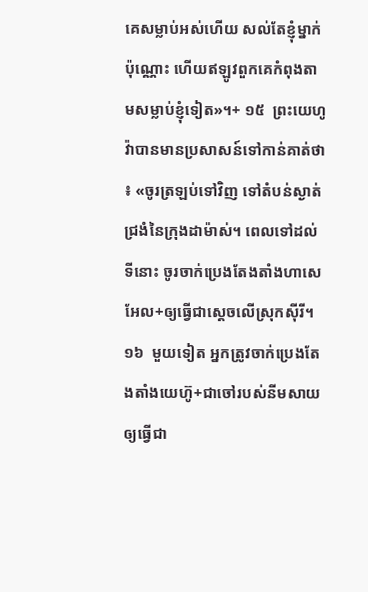គេសម្លាប់អស់ហើយ សល់តែខ្ញុំម្នាក់ប៉ុណ្ណោះ ហើយឥឡូវពួកគេកំពុងតាមសម្លាប់ខ្ញុំទៀត»។+ ១៥  ព្រះយេហូវ៉ាបានមានប្រសាសន៍ទៅកាន់គាត់ថា៖ «ចូរត្រឡប់ទៅវិញ ទៅតំបន់ស្ងាត់ជ្រងំនៃក្រុងដាម៉ាស់។ ពេលទៅដល់ទីនោះ ចូរចាក់ប្រេងតែងតាំងហាសេអែល+ឲ្យធ្វើជាស្ដេចលើស្រុកស៊ីរី។ ១៦  មួយទៀត អ្នកត្រូវចាក់ប្រេងតែងតាំងយេហ៊ូ+ជាចៅរបស់នីមសាយ ឲ្យធ្វើជា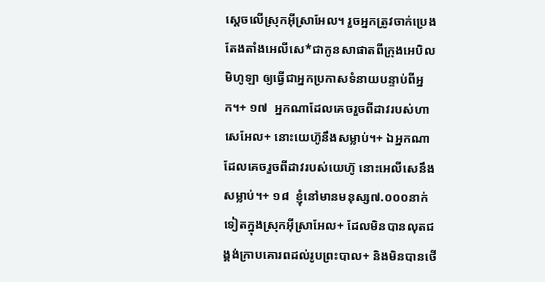ស្ដេចលើស្រុកអ៊ីស្រាអែល។ រួចអ្នកត្រូវចាក់ប្រេងតែងតាំងអេលីសេ*ជាកូនសាផាតពីក្រុងអេបិលមិហូឡា ឲ្យធ្វើជាអ្នកប្រកាសទំនាយបន្ទាប់ពីអ្នក។+ ១៧  អ្នកណាដែលគេចរួចពីដាវរបស់ហាសេអែល+ នោះយេហ៊ូនឹងសម្លាប់។+ ឯអ្នកណាដែលគេចរួចពីដាវរបស់យេហ៊ូ នោះអេលីសេនឹងសម្លាប់។+ ១៨  ខ្ញុំនៅមានមនុស្ស៧.០០០នាក់ទៀតក្នុងស្រុកអ៊ីស្រាអែល+ ដែលមិនបានលុតជង្គង់ក្រាបគោរពដល់រូបព្រះបាល+ និងមិនបានថើ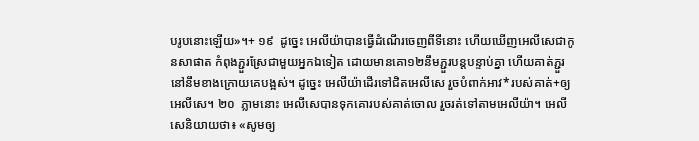បរូបនោះឡើយ»។+ ១៩  ដូច្នេះ អេលីយ៉ាបានធ្វើដំណើរចេញពីទីនោះ ហើយឃើញអេលីសេជាកូនសាផាត កំពុងភ្ជួរស្រែជាមួយអ្នកឯទៀត ដោយមានគោ១២នឹមភ្ជួរបន្តបន្ទាប់គ្នា ហើយគាត់ភ្ជួរនៅនឹមខាងក្រោយគេបង្អស់។ ដូច្នេះ អេលីយ៉ាដើរទៅជិតអេលីសេ រួចបំពាក់អាវ*របស់គាត់+ឲ្យអេលីសេ។ ២០  ភ្លាមនោះ អេលីសេបានទុកគោរបស់គាត់ចោល រួចរត់ទៅតាមអេលីយ៉ា។ អេលីសេនិយាយថា៖ «សូមឲ្យ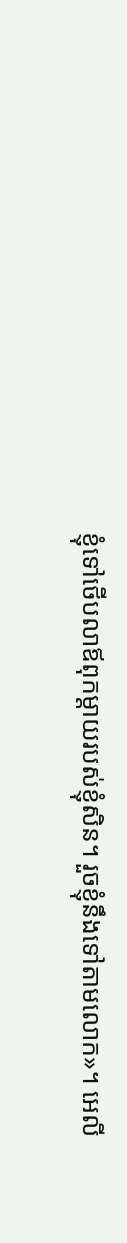ខ្ញុំទៅថើបលាឪពុកម្ដាយរបស់ខ្ញុំសិន។ រួចខ្ញុំនឹងទៅតាមលោក»។ អេលី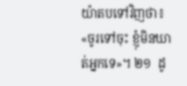យ៉ាតបទៅវិញថា៖ «ចូរទៅចុះ ខ្ញុំមិនឃាត់អ្នកទេ»។ ២១  ដូ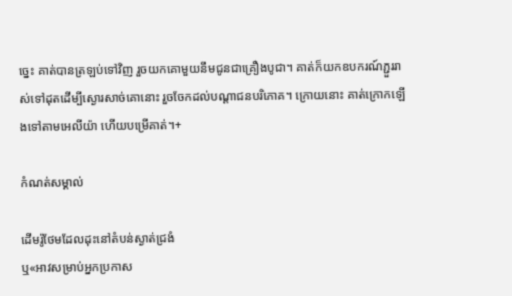ច្នេះ គាត់បានត្រឡប់ទៅវិញ រួចយកគោមួយនឹមជូនជាគ្រឿងបូជា។ គាត់ក៏យកឧបករណ៍ភ្ជួររាស់ទៅដុតដើម្បីស្ងោរសាច់គោនោះ រួចចែកដល់បណ្ដាជនបរិភោគ។ ក្រោយនោះ គាត់ក្រោកឡើងទៅតាមអេលីយ៉ា ហើយបម្រើគាត់។+

កំណត់សម្គាល់

ដើមរ៉ូថែមដែលដុះនៅតំបន់ស្ងាត់ជ្រងំ
ឬ«អាវសម្រាប់អ្នកប្រកាស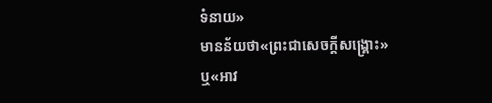ទំនាយ»
មានន័យថា«ព្រះជាសេចក្ដីសង្គ្រោះ»
ឬ«អាវ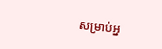សម្រាប់អ្ន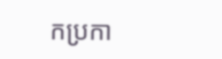កប្រកា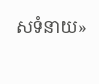សទំនាយ»